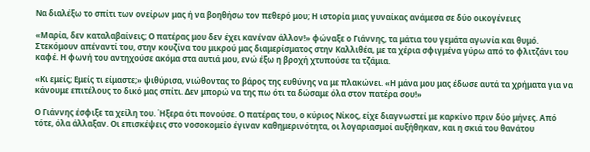Να διαλέξω το σπίτι των ονείρων μας ή να βοηθήσω τον πεθερό μου; Η ιστορία μιας γυναίκας ανάμεσα σε δύο οικογένειες

«Μαρία, δεν καταλαβαίνεις; Ο πατέρας μου δεν έχει κανέναν άλλον!» φώναξε ο Γιάννης, τα μάτια του γεμάτα αγωνία και θυμό. Στεκόμουν απέναντί του, στην κουζίνα του μικρού μας διαμερίσματος στην Καλλιθέα, με τα χέρια σφιγμένα γύρω από το φλιτζάνι του καφέ. Η φωνή του αντηχούσε ακόμα στα αυτιά μου, ενώ έξω η βροχή χτυπούσε τα τζάμια.

«Κι εμείς; Εμείς τι είμαστε;» ψιθύρισα, νιώθοντας το βάρος της ευθύνης να με πλακώνει. «Η μάνα μου μας έδωσε αυτά τα χρήματα για να κάνουμε επιτέλους το δικό μας σπίτι. Δεν μπορώ να της πω ότι τα δώσαμε όλα στον πατέρα σου!»

Ο Γιάννης έσφιξε τα χείλη του. Ήξερα ότι πονούσε. Ο πατέρας του, ο κύριος Νίκος, είχε διαγνωστεί με καρκίνο πριν δύο μήνες. Από τότε, όλα άλλαξαν. Οι επισκέψεις στο νοσοκομείο έγιναν καθημερινότητα, οι λογαριασμοί αυξήθηκαν, και η σκιά του θανάτου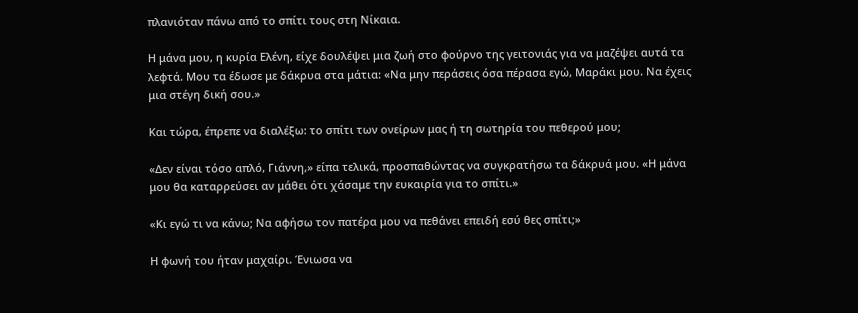πλανιόταν πάνω από το σπίτι τους στη Νίκαια.

Η μάνα μου, η κυρία Ελένη, είχε δουλέψει μια ζωή στο φούρνο της γειτονιάς για να μαζέψει αυτά τα λεφτά. Μου τα έδωσε με δάκρυα στα μάτια: «Να μην περάσεις όσα πέρασα εγώ, Μαράκι μου. Να έχεις μια στέγη δική σου.»

Και τώρα, έπρεπε να διαλέξω: το σπίτι των ονείρων μας ή τη σωτηρία του πεθερού μου;

«Δεν είναι τόσο απλό, Γιάννη,» είπα τελικά, προσπαθώντας να συγκρατήσω τα δάκρυά μου. «Η μάνα μου θα καταρρεύσει αν μάθει ότι χάσαμε την ευκαιρία για το σπίτι.»

«Κι εγώ τι να κάνω; Να αφήσω τον πατέρα μου να πεθάνει επειδή εσύ θες σπίτι;»

Η φωνή του ήταν μαχαίρι. Ένιωσα να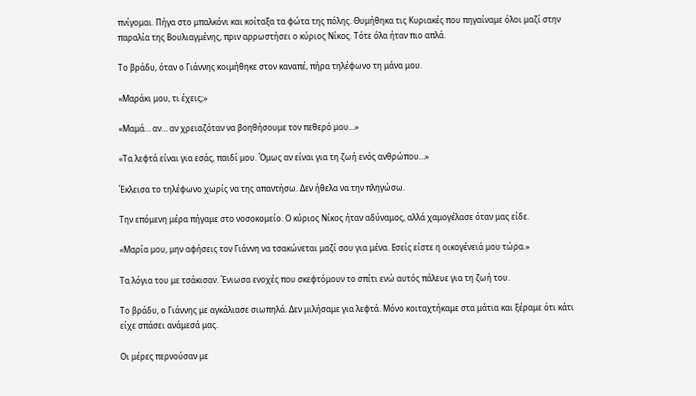πνίγομαι. Πήγα στο μπαλκόνι και κοίταξα τα φώτα της πόλης. Θυμήθηκα τις Κυριακές που πηγαίναμε όλοι μαζί στην παραλία της Βουλιαγμένης, πριν αρρωστήσει ο κύριος Νίκος. Τότε όλα ήταν πιο απλά.

Το βράδυ, όταν ο Γιάννης κοιμήθηκε στον καναπέ, πήρα τηλέφωνο τη μάνα μου.

«Μαράκι μου, τι έχεις;»

«Μαμά… αν… αν χρειαζόταν να βοηθήσουμε τον πεθερό μου…»

«Τα λεφτά είναι για εσάς, παιδί μου. Όμως αν είναι για τη ζωή ενός ανθρώπου…»

Έκλεισα το τηλέφωνο χωρίς να της απαντήσω. Δεν ήθελα να την πληγώσω.

Την επόμενη μέρα πήγαμε στο νοσοκομείο. Ο κύριος Νίκος ήταν αδύναμος, αλλά χαμογέλασε όταν μας είδε.

«Μαρία μου, μην αφήσεις τον Γιάννη να τσακώνεται μαζί σου για μένα. Εσείς είστε η οικογένειά μου τώρα.»

Τα λόγια του με τσάκισαν. Ένιωσα ενοχές που σκεφτόμουν το σπίτι ενώ αυτός πάλευε για τη ζωή του.

Το βράδυ, ο Γιάννης με αγκάλιασε σιωπηλά. Δεν μιλήσαμε για λεφτά. Μόνο κοιταχτήκαμε στα μάτια και ξέραμε ότι κάτι είχε σπάσει ανάμεσά μας.

Οι μέρες περνούσαν με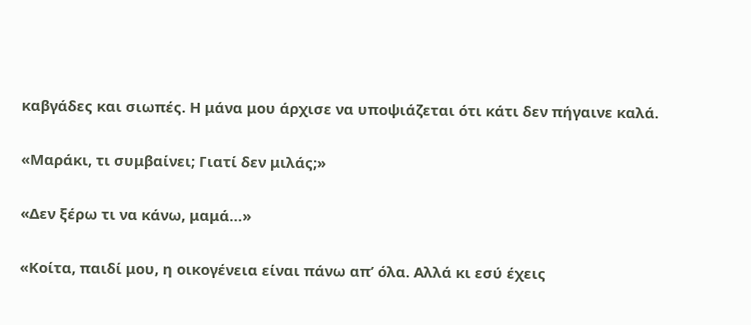καβγάδες και σιωπές. Η μάνα μου άρχισε να υποψιάζεται ότι κάτι δεν πήγαινε καλά.

«Μαράκι, τι συμβαίνει; Γιατί δεν μιλάς;»

«Δεν ξέρω τι να κάνω, μαμά…»

«Κοίτα, παιδί μου, η οικογένεια είναι πάνω απ’ όλα. Αλλά κι εσύ έχεις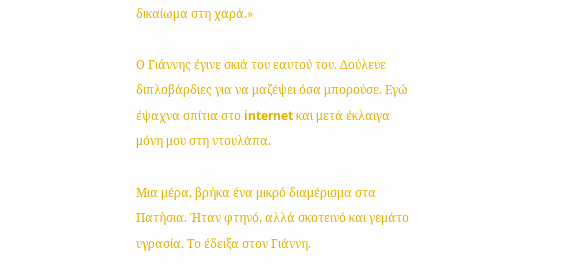δικαίωμα στη χαρά.»

Ο Γιάννης έγινε σκιά του εαυτού του. Δούλευε διπλοβάρδιες για να μαζέψει όσα μπορούσε. Εγώ έψαχνα σπίτια στο internet και μετά έκλαιγα μόνη μου στη ντουλάπα.

Μια μέρα, βρήκα ένα μικρό διαμέρισμα στα Πατήσια. Ήταν φτηνό, αλλά σκοτεινό και γεμάτο υγρασία. Το έδειξα στον Γιάννη.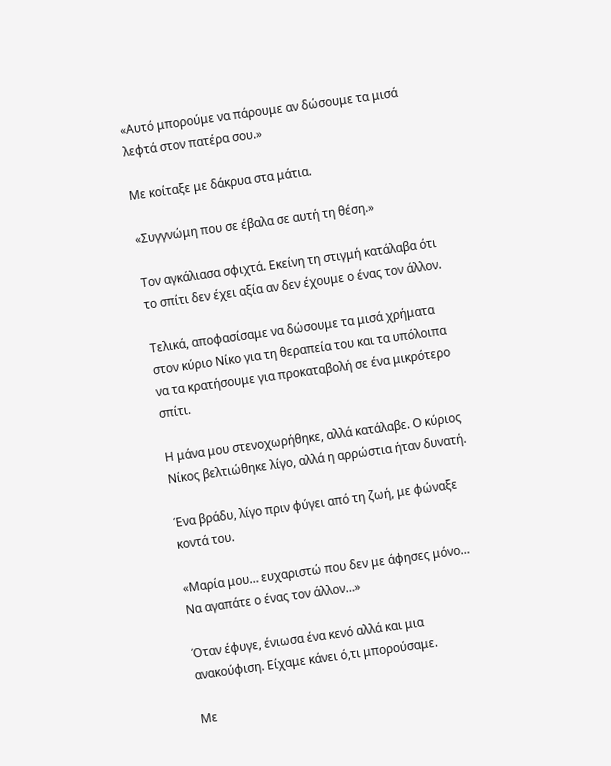«Αυτό μπορούμε να πάρουμε αν δώσουμε τα μισά λεφτά στον πατέρα σου.»

Με κοίταξε με δάκρυα στα μάτια.

«Συγγνώμη που σε έβαλα σε αυτή τη θέση.»

Τον αγκάλιασα σφιχτά. Εκείνη τη στιγμή κατάλαβα ότι το σπίτι δεν έχει αξία αν δεν έχουμε ο ένας τον άλλον.

Τελικά, αποφασίσαμε να δώσουμε τα μισά χρήματα στον κύριο Νίκο για τη θεραπεία του και τα υπόλοιπα να τα κρατήσουμε για προκαταβολή σε ένα μικρότερο σπίτι.

Η μάνα μου στενοχωρήθηκε, αλλά κατάλαβε. Ο κύριος Νίκος βελτιώθηκε λίγο, αλλά η αρρώστια ήταν δυνατή.

Ένα βράδυ, λίγο πριν φύγει από τη ζωή, με φώναξε κοντά του.

«Μαρία μου… ευχαριστώ που δεν με άφησες μόνο… Να αγαπάτε ο ένας τον άλλον…»

Όταν έφυγε, ένιωσα ένα κενό αλλά και μια ανακούφιση. Είχαμε κάνει ό,τι μπορούσαμε.

Με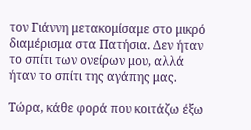τον Γιάννη μετακομίσαμε στο μικρό διαμέρισμα στα Πατήσια. Δεν ήταν το σπίτι των ονείρων μου, αλλά ήταν το σπίτι της αγάπης μας.

Τώρα, κάθε φορά που κοιτάζω έξω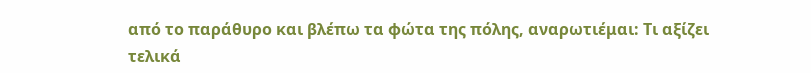από το παράθυρο και βλέπω τα φώτα της πόλης, αναρωτιέμαι: Τι αξίζει τελικά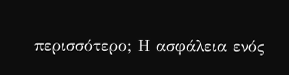περισσότερο; Η ασφάλεια ενός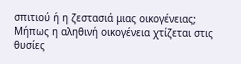σπιτιού ή η ζεστασιά μιας οικογένειας; Μήπως η αληθινή οικογένεια χτίζεται στις θυσίες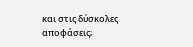και στις δύσκολες αποφάσεις;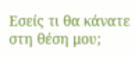Εσείς τι θα κάνατε στη θέση μου;